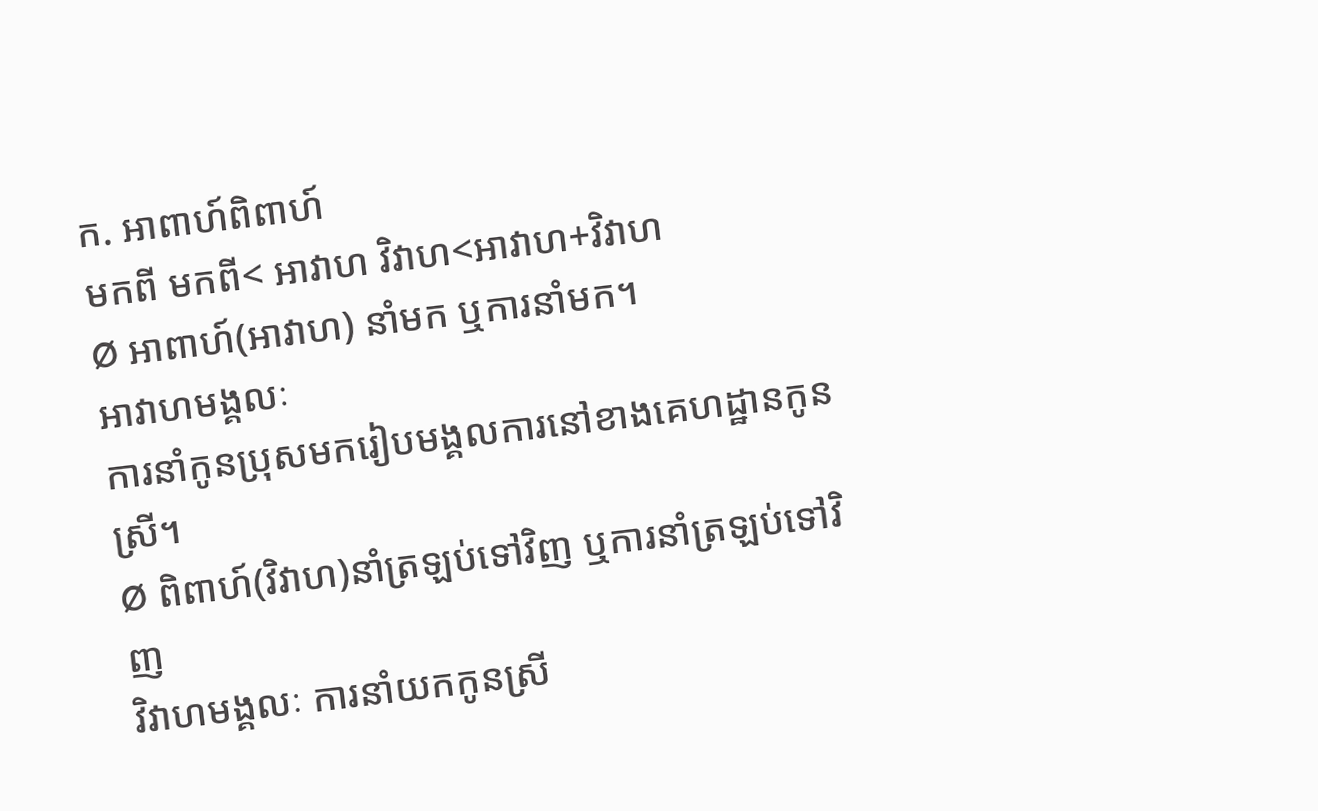ក. អាពាហ៍ពិពាហ៍
មកពី មកពី< អាវាហ វិវាហ<អាវាហ+វិវាហ
Ø អាពាហ៍(អាវាហ) នាំមក ឬការនាំមក។
អាវាហមង្គលៈ
ការនាំកូនប្រុសមករៀបមង្គលការនៅខាងគេហដ្ឋានកូនស្រី។
Ø ពិពាហ៍(វិវាហ)នាំត្រឡប់ទៅវិញ ឬការនាំត្រឡប់ទៅវិញ
វិវាហមង្គលៈ ការនាំយកកូនស្រី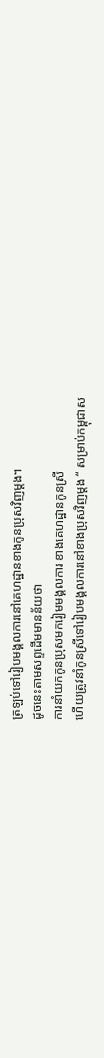ត្រឡប់ទៅរៀបមង្គលការនៅគេហដ្ឋានខាងកូនប្រុសវិញម្ដង។
ដូចនេះតាមសព្ទដើមមានន័យថា
ការនាំយកកូនប្រុសមករៀមមង្គលការ ខាងគេហដ្ឋានកូនស្រី
ហើយត្រូវនាំកូនស្រីទៅរៀបមង្គលការនៅខាងប្រុសវិញម្ដង “ សម្រាប់កម្ពុជាស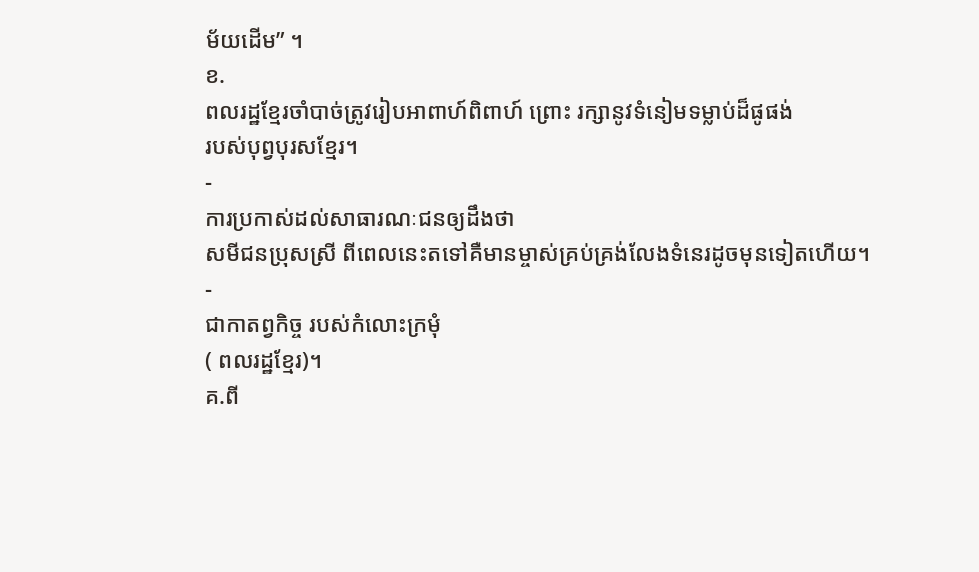ម័យដើម” ។
ខ.
ពលរដ្ឋខ្មែរចាំបាច់ត្រូវរៀបអាពាហ៍ពិពាហ៍ ព្រោះ រក្សានូវទំនៀមទម្លាប់ដ៏ផូផង់
របស់បុព្វបុរសខ្មែរ។
-
ការប្រកាស់ដល់សាធារណៈជនឲ្យដឹងថា
សមីជនប្រុសស្រី ពីពេលនេះតទៅគឺមានម្ចាស់គ្រប់គ្រង់លែងទំនេរដូចមុនទៀតហើយ។
-
ជាកាតព្វកិច្ច របស់កំលោះក្រមុំ
( ពលរដ្ឋខ្មែរ)។
គ.ពី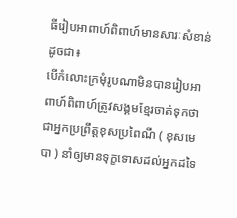ធីរៀបអាពាហ៍ពិពាហ៍មានសារៈសំខាន់ដូចជា៖
បើកំលោះក្រមុំរូបណាមិនបានរៀបអាពាហ៍ពិពាហ៍ត្រូវសង្គមខ្មែរចាត់ទុកថា
ជាអ្នកប្រព្រឹត្តខុសប្រពៃណី ( ខុសមេបា ) នាំឲ្យមានទុក្ខទោសដល់អ្នកដទៃ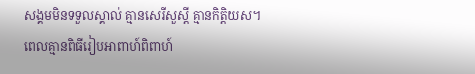សង្គមមិនទទួលស្គាល់ គ្មានសេរីសួស្ដី គ្មានកិត្តិយស។
ពេលគ្មានពិធីរៀបអាពាហ៍ពិពាហ៍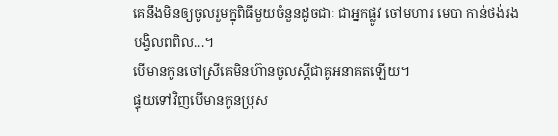គេនឹងមិនឲ្យចូលរួមក្នុពិធីមួយចំនួនដូចជាៈ ជាអ្នកផ្លូវ ចៅមហារ មេបា កាន់ថង់រង
បង្វិលពពិល...។
បើមានកូនចៅស្រីគេមិនហ៊ានចូលស្ដីជាគូអនាគតឡើយ។
ផ្ទុយទៅវិញបើមានកូនប្រុស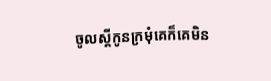ចូលស្ដីកូនក្រមុំគេក៏គេមិន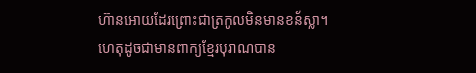ហ៊ានអោយដែរព្រោះជាត្រកូលមិនមានខន័ស្លា។
ហេតុដូចជាមានពាក្យខ្មែរបុរាណបាន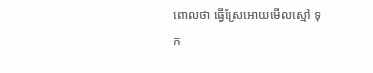ពោលថា ធ្វើស្រែអោយមើលស្មៅ ទុក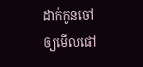ដាក់កូនចៅឲ្យមើលផៅ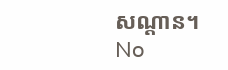សណ្ដាន។
No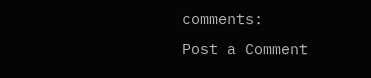comments:
Post a Comment